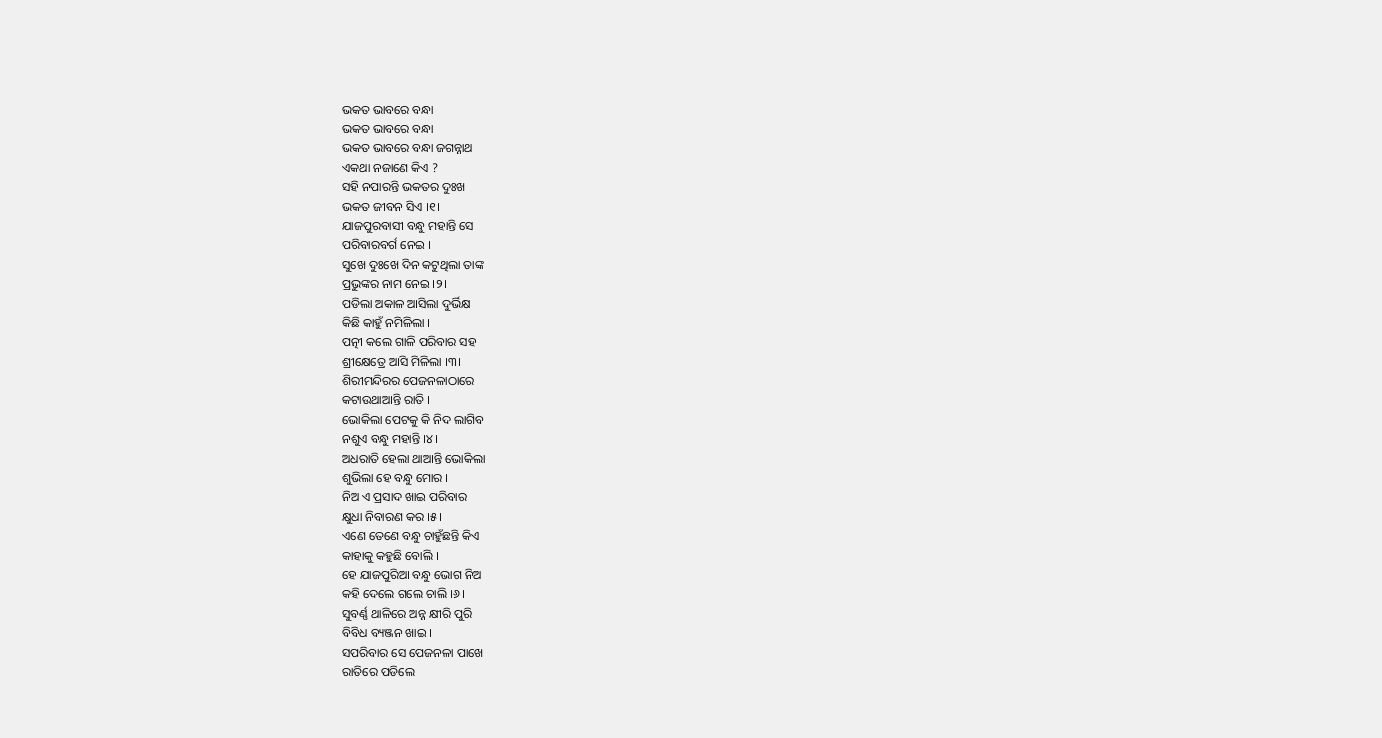ଭକତ ଭାବରେ ବନ୍ଧା
ଭକତ ଭାବରେ ବନ୍ଧା
ଭକତ ଭାବରେ ବନ୍ଧା ଜଗନ୍ନାଥ
ଏକଥା ନଜାଣେ କିଏ ?
ସହି ନପାରନ୍ତି ଭକତର ଦୁଃଖ
ଭକତ ଜୀବନ ସିଏ ।୧।
ଯାଜପୁରବାସୀ ବନ୍ଧୁ ମହାନ୍ତି ସେ
ପରିବାରବର୍ଗ ନେଇ ।
ସୁଖେ ଦୁଃଖେ ଦିନ କଟୁଥିଲା ତାଙ୍କ
ପ୍ରଭୁଙ୍କର ନାମ ନେଇ ।୨।
ପଡିଲା ଅକାଳ ଆସିଲା ଦୁର୍ଭିକ୍ଷ
କିଛି କାହୁଁ ନମିଳିଲା ।
ପତ୍ନୀ କଲେ ଗାଳି ପରିବାର ସହ
ଶ୍ରୀକ୍ଷେତ୍ରେ ଆସି ମିଳିଲା ।୩।
ଶିରୀମନ୍ଦିରର ପେଜନଳାଠାରେ
କଟାଉଥାଆନ୍ତି ରାତି ।
ଭୋକିଲା ପେଟକୁ କି ନିଦ ଲାଗିବ
ନଶୁଏ ବନ୍ଧୁ ମହାନ୍ତି ।୪।
ଅଧରାତି ହେଲା ଥାଆନ୍ତି ଭୋକିଲା
ଶୁଭିଲା ହେ ବନ୍ଧୁ ମୋର ।
ନିଅ ଏ ପ୍ରସାଦ ଖାଇ ପରିବାର
କ୍ଷୁଧା ନିବାରଣ କର ।୫।
ଏଣେ ତେଣେ ବନ୍ଧୁ ଚାହୁଁଛନ୍ତି କିଏ
କାହାକୁ କହୁଛି ବୋଲି ।
ହେ ଯାଜପୁରିଆ ବନ୍ଧୁ ଭୋଗ ନିଅ
କହି ଦେଲେ ଗଲେ ଚାଲି ।୬।
ସୁବର୍ଣ୍ଣ ଥାଳିରେ ଅନ୍ନ କ୍ଷୀରି ପୁରି
ବିବିଧ ବ୍ୟଞ୍ଜନ ଖାଇ ।
ସପରିବାର ସେ ପେଜନଳା ପାଖେ
ରାତିରେ ପଡିଲେ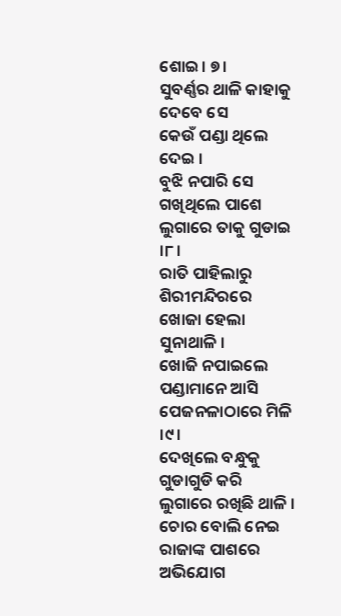ଶୋଇ। ୭।
ସୁବର୍ଣ୍ଣର ଥାଳି କାହାକୁ ଦେବେ ସେ
କେଉଁ ପଣ୍ଡା ଥିଲେ ଦେଇ ।
ବୁଝି ନପାରି ସେ ଗଖିଥିଲେ ପାଶେ
ଲୁଗାରେ ତାକୁ ଗୁଡାଇ ।୮।
ରାତି ପାହିଲାରୁ ଶିରୀମନ୍ଦିରରେ
ଖୋଜା ହେଲା ସୁନାଥାଳି ।
ଖୋଜି ନପାଇଲେ ପଣ୍ଡାମାନେ ଆସି
ପେଜନଳାଠାରେ ମିଳି ।୯।
ଦେଖିଲେ ବନ୍ଧୁକୁ ଗୁଡାଗୁଡି କରି
ଲୁଗାରେ ରଖିଛି ଥାଳି ।
ଚୋର ବୋଲି ନେଇ ରାଜାଙ୍କ ପାଶରେ
ଅଭିଯୋଗ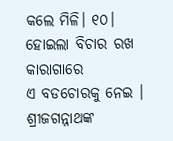କଲେ ମିଳି। ୧୦।
ହୋଇଲା ବିଚାର ରଖ କାରାଗାରେ
ଏ ବଡଚୋରକୁ ନେଇ ।
ଶ୍ରୀଜଗନ୍ନାଥଙ୍କ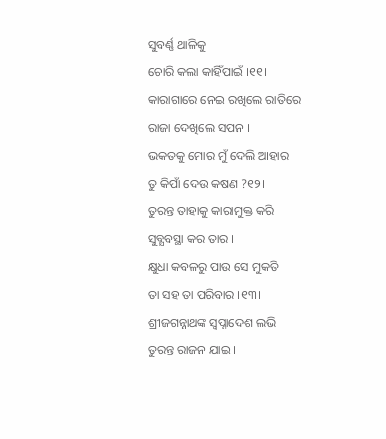ସୁବର୍ଣ୍ଣ ଥାଳିକୁ
ଚୋରି କଲା କାହିଁପାଇଁ ।୧୧।
କାରାଗାରେ ନେଇ ରଖିଲେ ରାତିରେ
ରାଜା ଦେଖିଲେ ସପନ ।
ଭକତକୁ ମୋର ମୁଁ ଦେଲି ଆହାର
ତୁ କିପାଁ ଦେଉ କଷଣ ?୧୨।
ତୁରନ୍ତ ତାହାକୁ କାରାମୁକ୍ତ କରି
ସୁବ୍ଯବସ୍ଥା କର ତାର ।
କ୍ଷୁଧା କବଳରୁ ପାଉ ସେ ମୁକତି
ତା ସହ ତା ପରିବାର ।୧୩।
ଶ୍ରୀଜଗନ୍ନାଥଙ୍କ ସ୍ୱପ୍ନାଦେଶ ଲଭି
ତୁରନ୍ତ ରାଜନ ଯାଇ ।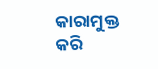କାରାମୁକ୍ତ କରି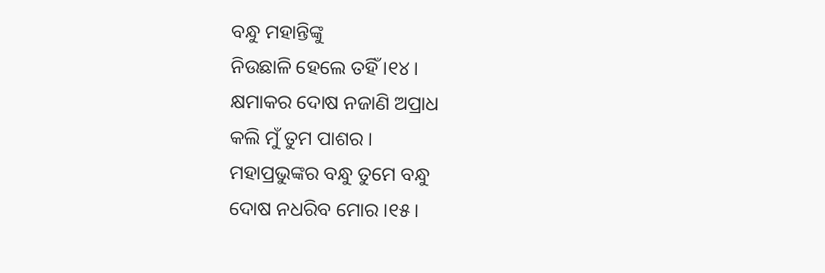ବନ୍ଧୁ ମହାନ୍ତିଙ୍କୁ
ନିଉଛାଳି ହେଲେ ତହିଁ ।୧୪।
କ୍ଷମାକର ଦୋଷ ନଜାଣି ଅପ୍ରାଧ
କଲି ମୁଁ ତୁମ ପାଶର ।
ମହାପ୍ରଭୁଙ୍କର ବନ୍ଧୁ ତୁମେ ବନ୍ଧୁ
ଦୋଷ ନଧରିବ ମୋର ।୧୫।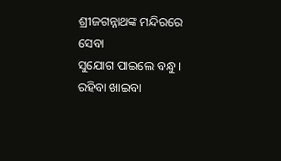ଶ୍ରୀଜଗନ୍ନାଥଙ୍କ ମନ୍ଦିରରେ ସେବା
ସୁଯୋଗ ପାଇଲେ ବନ୍ଧୁ ।
ରହିବା ଖାଇବା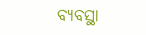ବ୍ଯବସ୍ଥା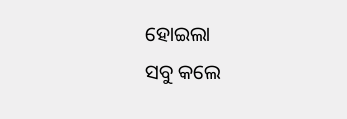ହୋଇଲା
ସବୁ କଲେ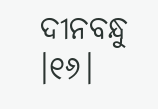ଦୀନବନ୍ଧୁ ।୧୬।